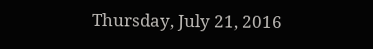Thursday, July 21, 2016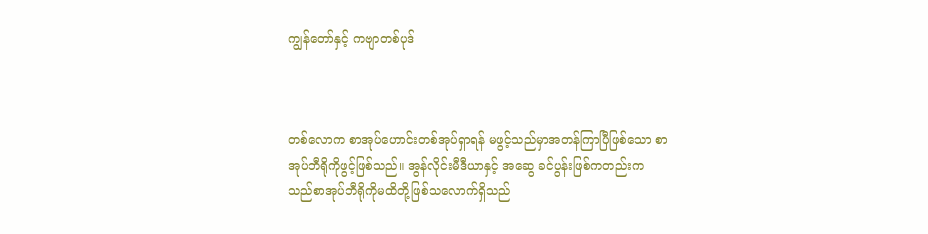ကျွန်တော်နှင့် ကဗျာတစ်ပုဒ်



တစ်လောက စာအုပ်ဟောင်းတစ်အုပ်ရှာရန် မဖွင့်သည်မှာအတန်ကြာပြီဖြစ်သော စာအုပ်ဘီရိုကိုဖွင့်ဖြစ်သည်။ အွန်လိုင်းမီဒီယာနှင့် အဆွေ ခင်ပွန်းဖြစ်ကတည်းက သည်စာအုပ်ဘီရိုကိုမထိတို့ဖြစ်သလောက်ရှိသည်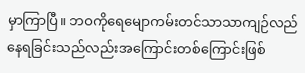မှာကြာပြီ။ ဘဝကိုရေမျောကမ်းတင်သာသာကျဉ်လည်နေရခြင်းသည်လည်းအကြောင်းတစ်ကြောင်းဖြစ်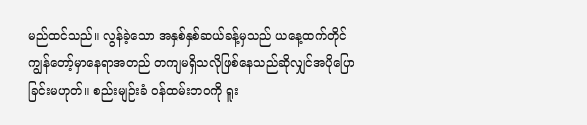မည်ထင်သည်။ လွန်ခဲ့သော အနှစ်နှစ်ဆယ်ခန့်မှသည် ယနေ့ထက်တိုင်ကျွန်တော့်မှာနေရာအတည် တကျမရှိသလိုဖြစ်နေသည်ဆိုလျှင်အပိုပြောခြင်းမဟုတ်။ စည်းမျဉ်းခံ ဝန်ထမ်းဘဝကို ရူး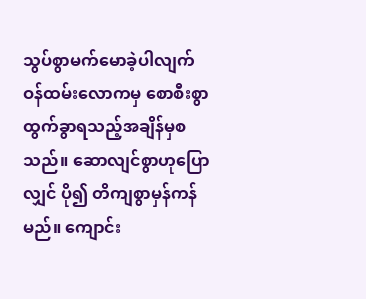သွပ်စွာမက်မောခဲ့ပါလျက် ဝန်ထမ်းလောကမှ စောစီးစွာထွက်ခွာရသည့်အချိန်မှစသည်။ ဆောလျင်စွာဟုပြောလျှင် ပို၍ တိကျစွာမှန်ကန်မည်။ ကျောင်း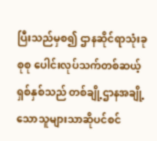ပြီးသည်မှစ၍ ဌာနဆိုင်ရာသုံးခု စုစု ပေါင်းလုပ်သက်တစ်ဆယ့်ရှစ်နှစ်သည် တစ်ချို့ဌာနအချို့သောသူများသာဆိုပင်စင်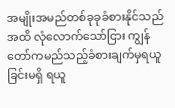အမျိုးအမည်တစ်ခုခုခံစားနိုင်သည်အထိ လုံလောက်သော်ငြား ကျွန်တော်ကမည်သည့်ခံစားချက်မှရယူခြင်းမရှိ ရယူ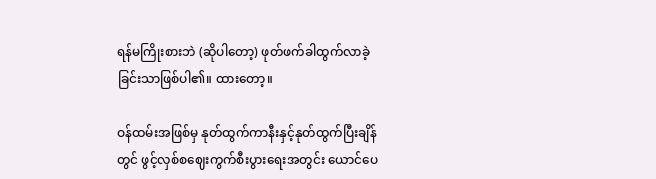ရန်မကြိုးစားဘဲ (ဆိုပါတော့) ဖုတ်ဖက်ခါထွက်လာခဲ့ခြင်းသာဖြစ်ပါ၏။ ထားတော့။

ဝန်ထမ်းအဖြစ်မှ နုတ်ထွက်ကာနီးနှင့်နုတ်ထွက်ပြီးချိန်တွင် ဖွင့်လှစ်စဈေးကွက်စီးပွားရေးအတွင်း ယောင်ပေ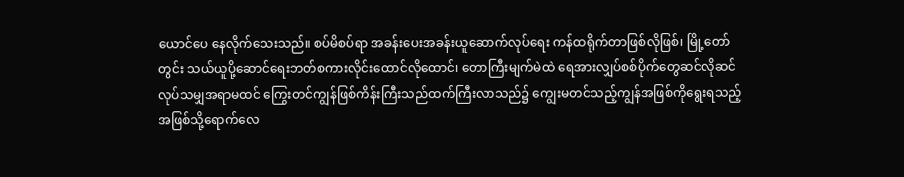ယောင်ပေ နေလိုက်သေးသည်။ စပ်မိစပ်ရာ အခန်းပေးအခန်းယူဆောက်လုပ်ရေး ကန်ထရိုက်တာဖြစ်လိုဖြစ်၊ မြို့တော်တွင်း သယ်ယူပို့ဆောင်ရေးဘတ်စကားလိုင်းထောင်လိုထောင်၊ တောကြီးမျက်မဲထဲ ရေအားလျှပ်စစ်ပိုက်တွေဆင်လိုဆင် လုပ်သမျှအရာမထင် ကြွေးတင်ကျွန်ဖြစ်ကိန်းကြီးသည်ထက်ကြီးလာသည်၌ ကျွေးမတင်သည့်ကျွန်အဖြစ်ကိုရွေးရသည့်အဖြစ်သို့ရောက်လေ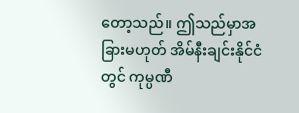တော့သည်။ ဤသည်မှာအခြားမဟုတ် အိမ်နီးချင်းနိုင်ငံတွင် ကုမ္ပဏီ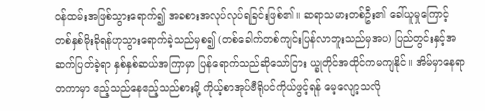ဝန်ထမ်းအဖြစ်သွားရောက်၍ အခစားအလုပ်လုပ်ရခြင်းဖြစ်၏။ ဆရာသမားတစ်ဦး၏ ခေါ်ယူမှုကြောင့် တစ်နှစ်မိုးခိုရန်ဟုသွားရောက်ခဲ့သည်မှစ၍ (တစ်ခေါက်တစ်ကျင်းပြန်လာဘူးသည်မှအပ) ပြည်တွင်းနှင့်အဆက်ပြတ်ခဲ့ရာ နှစ်နှစ်ဆယ်အကြာမှာ ပြန်ရောက်သည်ဆိုသော်ငြား ယ္ခုတိုင်အထိုင်ကမကျနိုင်။ အိမ်မှာနေရာတကာမှာ ဧည့်သည်နေဧည့်သည်စားမို့ ကိုယ့်စာအုပ်ဗီရိုပင်ကိုယ်ဖွင့်ရန် မေ့လျော့သလို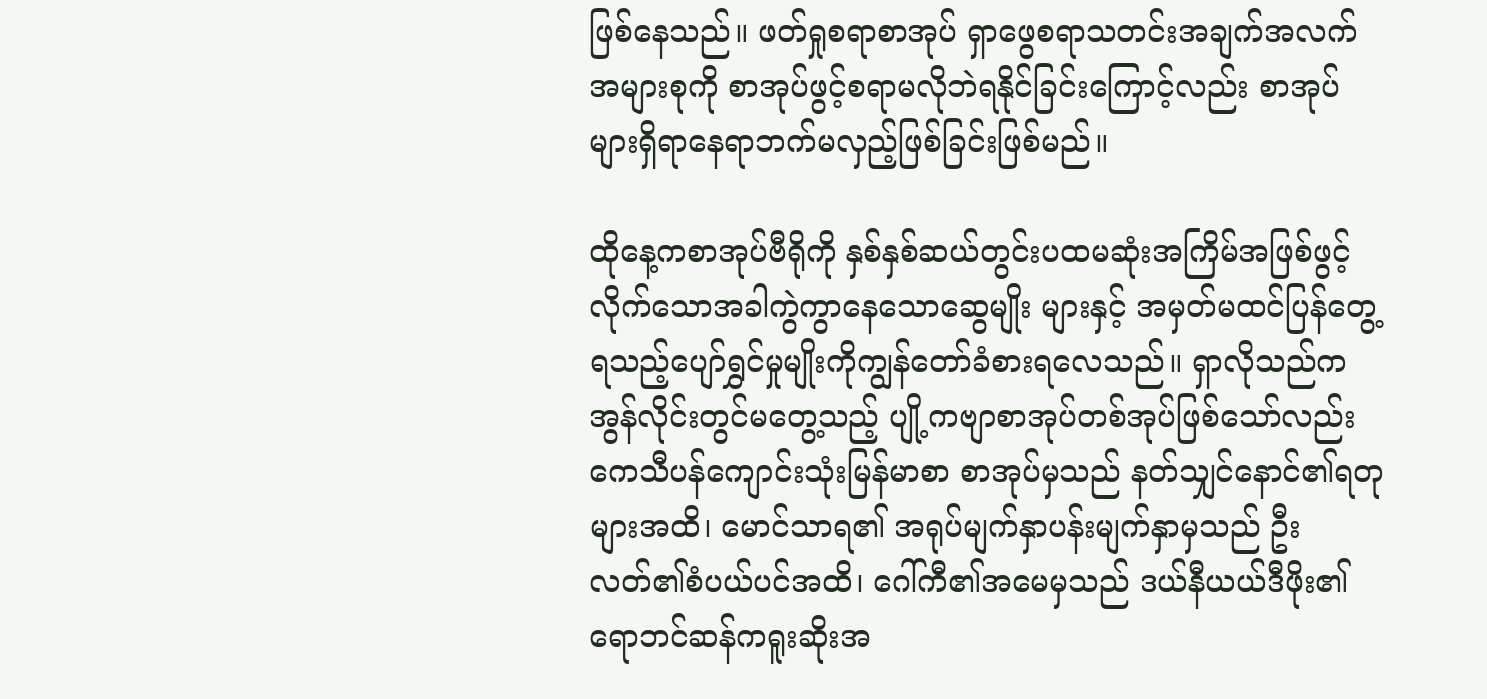ဖြစ်နေသည်။ ဖတ်ရှုစရာစာအုပ် ရှာဖွေစရာသတင်းအချက်အလက်အများစုကို စာအုပ်ဖွင့်စရာမလိုဘဲရနိုင်ခြင်းကြောင့်လည်း စာအုပ်များရှိရာနေရာဘက်မလှည့်ဖြစ်ခြင်းဖြစ်မည်။

ထိုနေ့ကစာအုပ်ဗီရိုကို နှစ်နှစ်ဆယ်တွင်းပထမဆုံးအကြိမ်အဖြစ်ဖွင့်လိုက်သောအခါကွဲကွာနေသောဆွေမျိုး များနှင့် အမှတ်မထင်ပြန်တွေ့ရသည့်ပျော်ရွှင်မှုမျိုးကိုကျွန်တော်ခံစားရလေသည်။ ရှာလိုသည်က အွန်လိုင်းတွင်မတွေ့သည့် ပျို့ကဗျာစာအုပ်တစ်အုပ်ဖြစ်သော်လည်း ကေသီပန်ကျောင်းသုံးမြန်မာစာ စာအုပ်မှသည် နတ်သျှင်နောင်၏ရတုများအထိ၊ မောင်သာရ၏ အရုပ်မျက်နှာပန်းမျက်နှာမှသည် ဦးလတ်၏စံပယ်ပင်အထိ၊ ဂေါ်ကီ၏အမေမှသည် ဒယ်နီယယ်ဒီဖိုး၏ရောဘင်ဆန်ကရူးဆိုးအ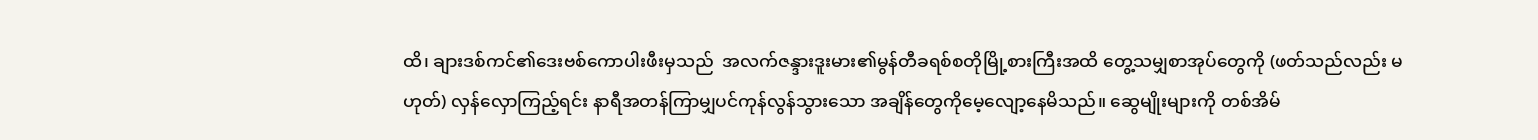ထိ၊ ချားဒစ်ကင်၏ဒေးဗစ်ကောပါးဖီးမှသည်  အလက်ဇန္ဒားဒူးမား၏မွန်တီခရစ်စတိုမြို့စားကြီးအထိ တွေ့သမျှစာအုပ်တွေကို (ဖတ်သည်လည်း မဟုတ်) လှန်လှောကြည့်ရင်း နာရီအတန်ကြာမျှပင်ကုန်လွန်သွားသော အချိန်တွေကိုမေ့လျော့နေမိသည်။ ဆွေမျိုးများကို တစ်အိမ်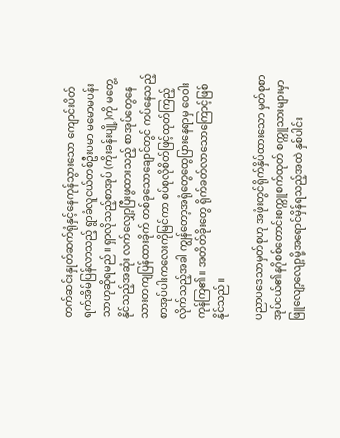တက်ဆင်းနှုတ်ဆက်ရုံနှင့်နေကုန်သွားသော ကျောင်းပိတ်ရက်အိမ်ပြန်လာသည့် ရွာခံလူငယ်တစ်ဦးပမာ မမောမပန်းသာဟုဆိုရမည်။ ရှာလိုသည့်စာအုပ် (ကိုးခန်းပျို့)ကို မတွေ့နိုင်သည့်အဆုံး လက်လျှော့ပြီးဖွထားသည့် စာအုပ်တွေနေသားတကျပြန်ထားခိုက် တစ်ခုသောချောင်တွင် ကပ်နေသည့်စာအုပ်ပါးကလေးကိုမြင်ကာ စပ်စုလိုစိတ်ဖြင့်ထုတ်ကြည့်လိုက်သည့်အခါ ကျွန်တော့အရုံတွေထွေပြားနေရာမှ ဝေဝါးကုန်ကြ၏။ အတိတ်ခိုးတွေ ရိုက်ခတ်လာသောကြောင့်ဖြစ်နိုင်သည်။

ပညာပဒေသာမှတ်စုဟု အဖုံးတွင်ရိုက်နှိပ်ထားသော မှတ်စုစာအုပ်ငယ်၏နဂိုစစ်တောင်းစက္ကူစက်ထုတ် စက္ကူသားများမှာ ဖြူလျော့လျော့မို့အရောင်မှိန်ရသည့်အထဲ နှစ်ပါင်း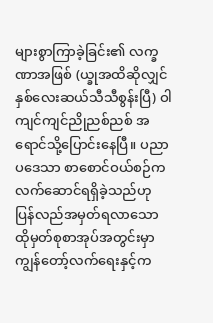များစွာကြာခဲ့ခြင်း၏ လက္ခဏာအဖြစ် (ယ္ခုအထိဆိုလျှင် နှစ်လေးဆယ်သီသီစွန်းပြီ) ဝါကျင်ကျင်ညိုညစ်ညစ် အရောင်သို့ပြောင်းနေပြီ။ ပညာပဒေသာ စာစောင်ဝယ်စဉ်က လက်ဆောင်ရရှိခဲ့သည်ဟု ပြန်လည်အမှတ်ရလာသော ထိုမှတ်စုစာအုပ်အတွင်းမှာ ကျွန်တော့်လက်ရေးနှင့်က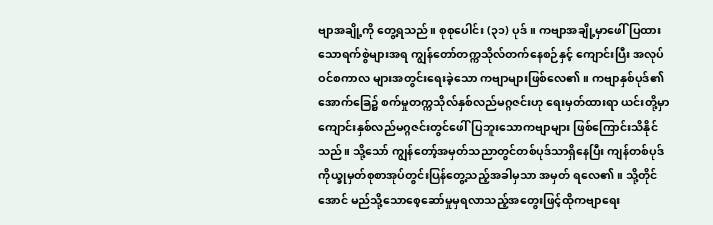ဗျာအချို့ကို တွေ့ရသည်။ စုစုပေါင်း (၃၁) ပုဒ်။ ကဗျာအချို့မှာဖေါ်ပြထားသောရက်စွဲများအရ ကျွန်တော်တက္ကသိုလ်တက်နေစဉ်နှင့် ကျောင်းပြီး အလုပ်ဝင်စကာလ များအတွင်းရေးခဲ့သော ကဗျာများဖြစ်လေ၏။ ကဗျာနှစ်ပုဒ်၏အောက်ခြေ၌ စက်မှုတက္ကသိုလ်နှစ်လည်မဂ္ဂဇင်းဟု ရေးမှတ်ထားရာ ယင်းတို့မှာကျောင်းနှစ်လည်မဂ္ဂဇင်းတွင်ဖေါ်ပြဘူးသောကဗျာများ ဖြစ်ကြောင်းသိနိုင်သည်။ သို့သော် ကျွန်တော့်အမှတ်သညာတွင်တစ်ပုဒ်သာရှိနေပြီး ကျန်တစ်ပုဒ်ကိုယ္ခုမှတ်စုစာအုပ်တွင်းပြန်တွေ့သည့်အခါမှသာ အမှတ် ရလေ၏။ သို့တိုင်အောင် မည်သို့သောစေ့ဆော်မှုမှရလာသည့်အတွေးဖြင့်ထိုကဗျာရေး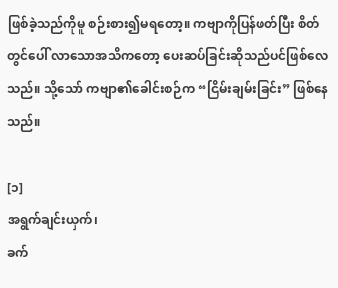ဖြစ်ခဲ့သည်ကိုမူ စဉ်းစား၍မရတော့။ ကဗျာကိုပြန်ဖတ်ပြီး စိတ်တွင်ပေါ် လာသောအသိကတော့ ပေးဆပ်ခြင်းဆိုသည်ပင်ဖြစ်လေသည်။ သို့သော် ကဗျာ၏ခေါင်းစဉ်က “ငြိမ်းချမ်းခြင်း” ဖြစ်နေသည်။

[၁]
အရွက်ချင်းယှက်၊
ခက်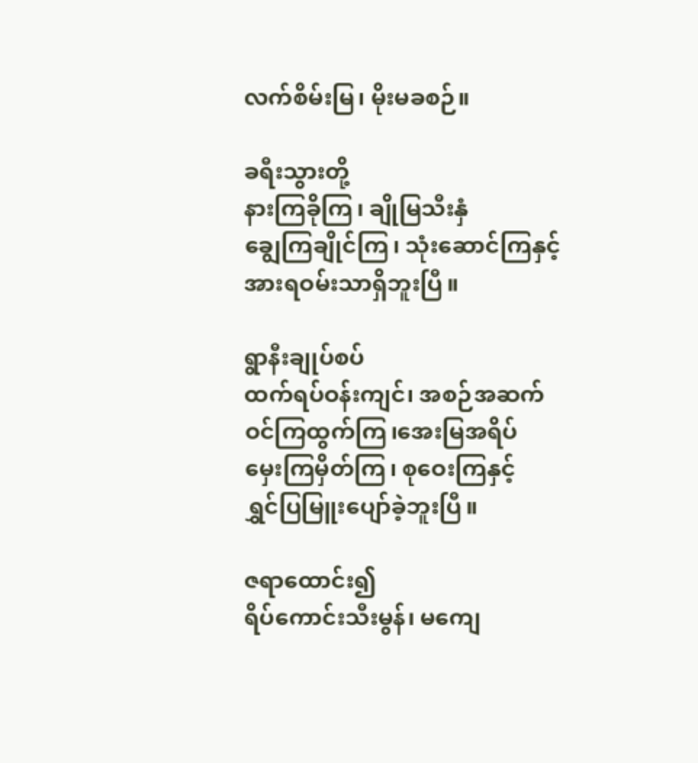လက်စိမ်းမြ၊ မိုးမခစဉ်။

ခရီးသွားတို့
နားကြခိုကြ၊ ချိုမြသီးနှံ
ချွေကြချိုင်ကြ၊ သုံးဆောင်ကြနှင့်
အားရဝမ်းသာရှိဘူးပြီ။

ရွာနီးချုပ်စပ်
ထက်ရပ်ဝန်းကျင်၊ အစဉ်အဆက်
ဝင်ကြထွက်ကြ၊အေးမြအရိပ်
မှေးကြမှိတ်ကြ၊ စုဝေးကြနှင့်
ရွှင်ပြမြူးပျော်ခဲ့ဘူးပြီ။

ဇရာထောင်း၍
ရိပ်ကောင်းသီးမွန်၊ မကျေ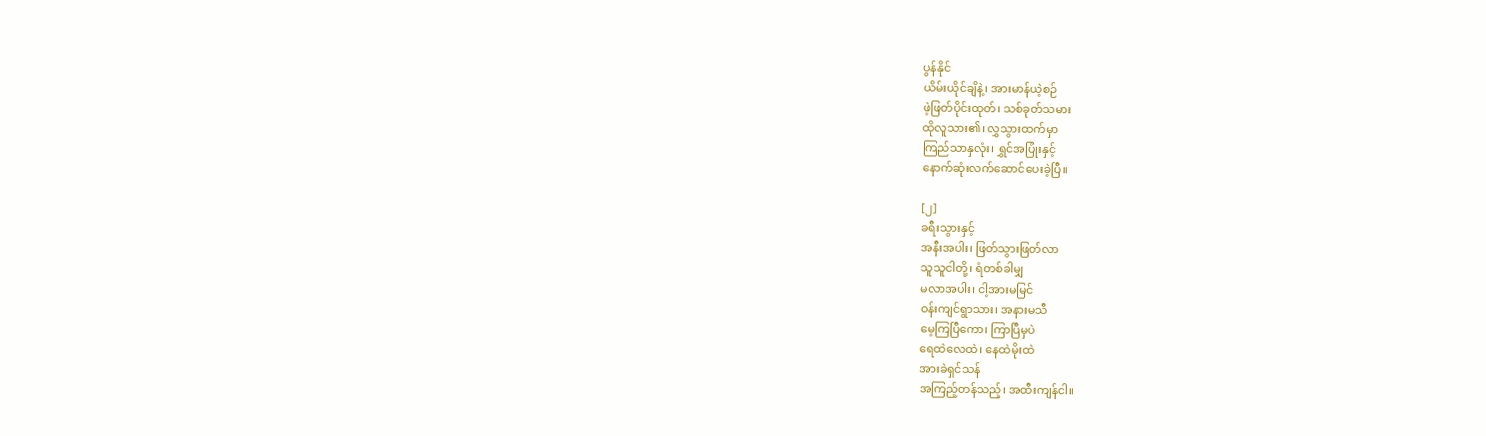ပွန်နိုင်
ယိမ်းယိုင်ချိနဲ့၊ အားမာန်ယဲ့စဉ်
ဖဲ့ဖြတ်ပိုင်းထုတ်၊ သစ်ခုတ်သမား
ထိုလူသား၏၊ လွှသွားထက်မှာ
ကြည်သာနှလုံး၊ ရွှင်အပြုံးနှင့်
နောက်ဆုံးလက်ဆောင်ပေးခဲ့ပြီ။

[၂]
ခရီးသွားနှင့်
အနီးအပါး၊ ဖြတ်သွားဖြတ်လာ
သူသူငါတို့၊ ရံတစ်ခါမျှ
မလာအပါး၊ ငါ့အားမမြင်
ဝန်းကျင်ရွာသား၊ အနားမသီ
မေ့ကြပြီကော၊ ကြာပြီမှပဲ
ရေထဲလေထဲ၊ နေထဲမိုးထဲ
အားခဲရှင်သန်
အကြည့်တန်သည့်၊ အထီးကျန်ငါ။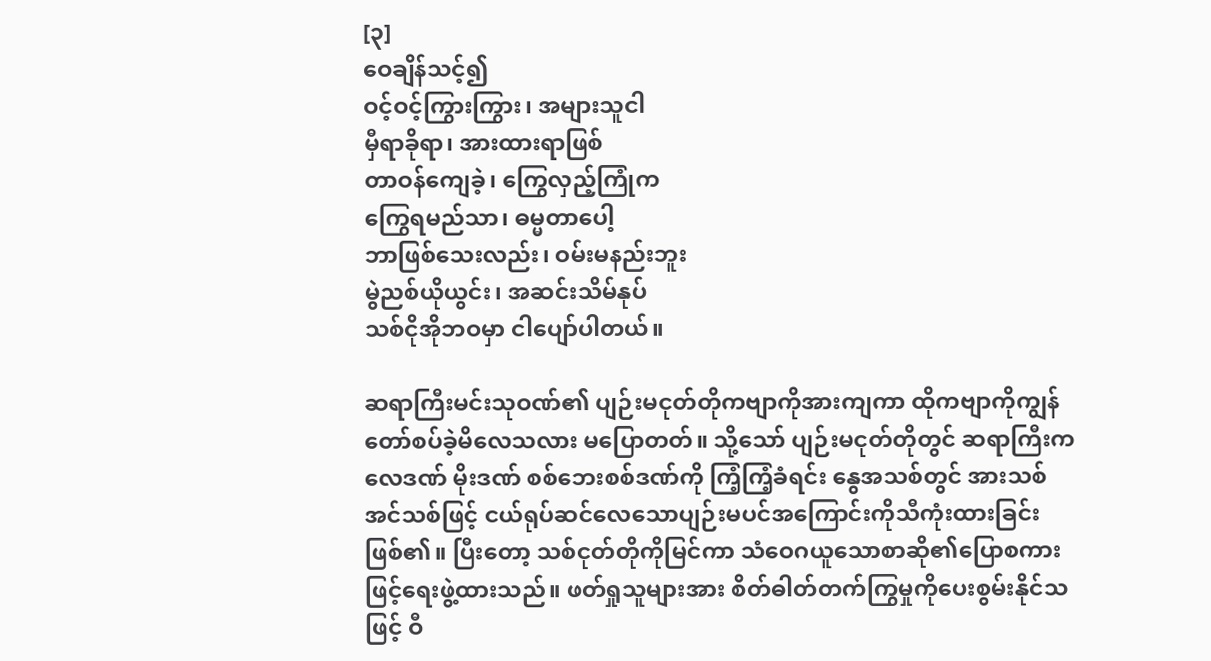[၃]
ဝေချိန်သင့်၍
ဝင့်ဝင့်ကြွားကြွား၊ အများသူငါ
မှီရာခိုရာ၊ အားထားရာဖြစ်
တာဝန်ကျေခဲ့၊ ကြွေလှည့်ကြုံက
ကြွေရမည်သာ၊ ဓမ္မတာပေါ့
ဘာဖြစ်သေးလည်း၊ ဝမ်းမနည်းဘူး
မွဲညစ်ယိုယွင်း၊ အဆင်းသိမ်နုပ်
သစ်ငိုအိုဘဝမှာ ငါပျော်ပါတယ်။

ဆရာကြီးမင်းသုဝဏ်၏ ပျဉ်းမငုတ်တိုကဗျာကိုအားကျကာ ထိုကဗျာကိုကျွန်တော်စပ်ခဲ့မိလေသလား မပြောတတ်။ သို့သော် ပျဉ်းမငုတ်တိုတွင် ဆရာကြီးက လေဒဏ် မိုးဒဏ် စစ်ဘေးစစ်ဒဏ်ကို ကြံ့ကြံ့ခံရင်း နွေအသစ်တွင် အားသစ်အင်သစ်ဖြင့် ငယ်ရုပ်ဆင်လေသောပျဉ်းမပင်အကြောင်းကိုသီကုံးထားခြင်းဖြစ်၏။ ပြီးတော့ သစ်ငုတ်တိုကိုမြင်ကာ သံဝေဂယူသောစာဆို၏ပြောစကားဖြင့်ရေးဖွဲ့ထားသည်။ ဖတ်ရှုသူများအား စိတ်ဓါတ်တက်ကြွမှုကိုပေးစွမ်းနိုင်သဖြင့် ဝီ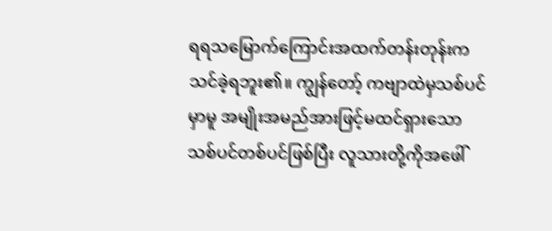ရရသမြောက်ကြောင်းအထက်တန်းတုန်းကသင်ခဲ့ရဘူး၏။ ကျွန်တော့် ကဗျာထဲမှသစ်ပင်မှာမူ အမျိုးအမည်အားဖြင့်မထင်ရှားသော သစ်ပင်တစ်ပင်ဖြစ်ပြီး လူသားတို့ကိုအဖေါ်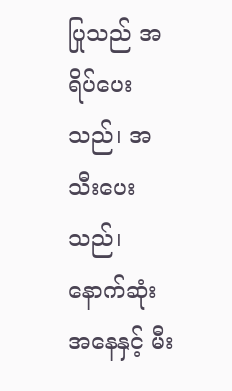ပြုသည် အရိပ်ပေးသည်၊ အသီးပေးသည်၊ နောက်ဆုံးအနေနှင့် မီး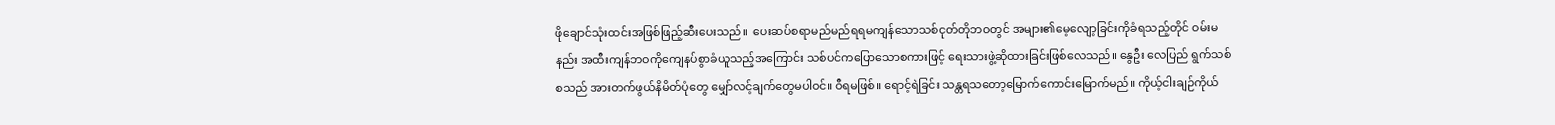ဖိုချောင်သုံးထင်းအဖြစ်ဖြည့်ဆီးပေးသည်။  ပေးဆပ်စရာမည်မည်ရရမကျန်သောသစ်ငုတ်တိုဘဝတွင် အများ၏မေ့လျော့ခြင်းကိုခံရသည့်တိုင် ဝမ်းမနည်း အထီးကျန်ဘဝကိုကျေနပ်စွာခံယူသည့်အကြောင်း သစ်ပင်ကပြောသောစကားဖြင့် ရေးသားဖွဲ့ဆိုထားခြင်းဖြစ်လေသည်။ နွေဦး လေပြည် ရွက်သစ် စသည် အားတက်ဖွယ်နိမိတ်ပုံတွေ မျှော်လင့်ချက်တွေမပါဝင်။ ဝီရမဖြစ်။ ရောင့်ရဲခြင်း သန္တရသတော့မြောက်ကောင်းမြောက်မည်။ ကိုယ့်ငါးချဉ်ကိုယ်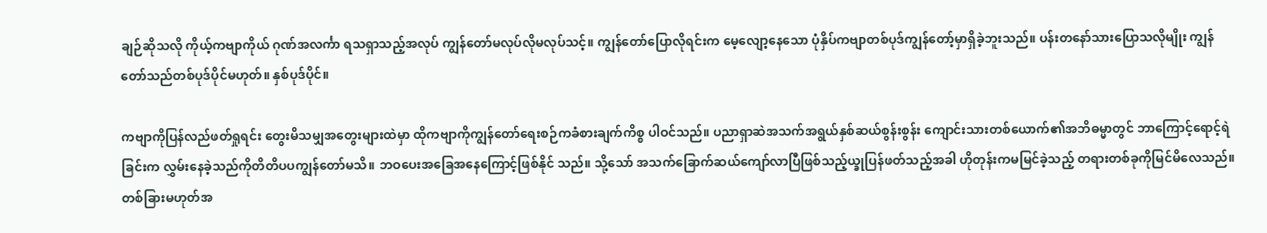ချဉ်ဆိုသလို ကိုယ့်ကဗျာကိုယ် ဂုဏ်အလင်္ကာ ရသရှာသည့်အလုပ် ကျွန်တော်မလုပ်လိုမလုပ်သင့်။ ကျွန်တော်ပြောလိုရင်းက မေ့လျော့နေသော ပုံနှိပ်ကဗျာတစ်ပုဒ်ကျွန်တော့်မှာရှိခဲ့ဘူးသည်။ ပန်းတနော်သားပြောသလိုမျိုး ကျွန်တော်သည်တစ်ပုဒ်ပိုင်မဟုတ်။ နှစ်ပုဒ်ပိုင်။

ကဗျာကိုပြန်လည်ဖတ်ရှုရင်း တွေးမိသမျှအတွေးများထဲမှာ ထိုကဗျာကိုကျွန်တော်ရေးစဉ်ကခံစားချက်ကိစ္စ ပါဝင်သည်။ ပညာရှာဆဲအသက်အရွယ်နှစ်ဆယ်စွန်းစွန်း ကျောင်းသားတစ်ယောက်၏အဘိဓမ္မာတွင် ဘာကြောင့်ရောင့်ရဲခြင်းက လွှမ်းနေခဲ့သည်ကိုတိတိပပကျွန်တော်မသိ။ ဘဝပေးအခြေအနေကြောင့်ဖြစ်နိုင် သည်။ သို့သော် အသက်ခြောက်ဆယ်ကျော်လာပြီဖြစ်သည့်ယ္ခုပြန်ဖတ်သည့်အခါ ဟိုတုန်းကမမြင်ခဲ့သည့် တရားတစ်ခုကိုမြင်မိလေသည်။ တစ်ခြားမဟုတ်အ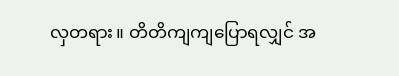လှတရား။ တိတိကျကျပြောရလျှင် အ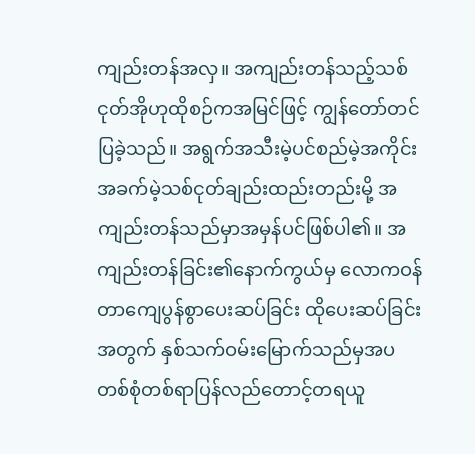ကျည်းတန်အလှ။ အကျည်းတန်သည့်သစ်ငုတ်အိုဟုထိုစဉ်ကအမြင်ဖြင့် ကျွန်တော်တင်ပြခဲ့သည်။ အရွက်အသီးမဲ့ပင်စည်မဲ့အကိုင်းအခက်မဲ့သစ်ငုတ်ချည်းထည်းတည်းမို့ အကျည်းတန်သည်မှာအမှန်ပင်ဖြစ်ပါ၏။ အကျည်းတန်ခြင်း၏နောက်ကွယ်မှ လောကဝန်တာကျေပွန်စွာပေးဆပ်ခြင်း ထိုပေးဆပ်ခြင်းအတွက် နှစ်သက်ဝမ်းမြောက်သည်မှအပ တစ်စုံတစ်ရာပြန်လည်တောင့်တရယူ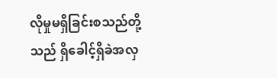လိုမှုမရှိခြင်းစသည်တို့သည် ရှိခေါင့်ရှိခဲအလှ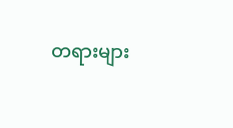တရားများ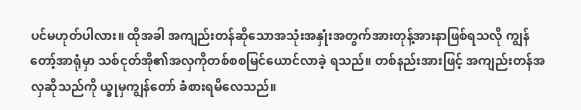ပင်မဟုတ်ပါလား။ ထိုအခါ အကျည်းတန်ဆိုသောအသုံးအနှုံးအတွက်အားတုန့်အားနာဖြစ်ရသလို ကျွန်တော့်အာရုံမှာ သစ်ငုတ်အို၏အလှကိုတစ်စစမြင်ယောင်လာခဲ့ ရသည်။ တစ်နည်းအားဖြင့် အကျည်းတန်အလှဆိုသည်ကို ယ္ခုမှကျွန်တော် ခံစားရမိလေသည်။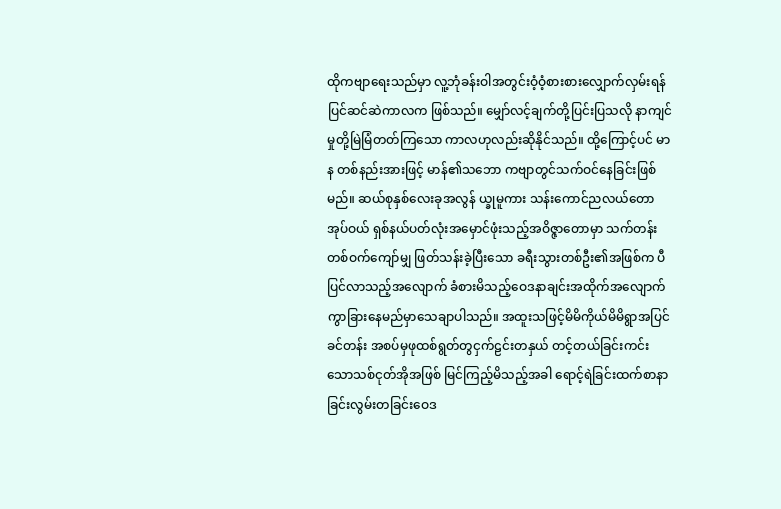ထိုကဗျာရေးသည်မှာ လူ့ဘုံခန်းဝါအတွင်းဝံ့ဝံ့စားစားလျှောက်လှမ်းရန်ပြင်ဆင်ဆဲကာလက ဖြစ်သည်။ မျှော်လင့်ချက်တို့ပြင်းပြသလို နာကျင်မှုတို့မြဲမြံတတ်ကြသော ကာလဟုလည်းဆိုနိုင်သည်။ ထို့ကြောင့်ပင် မာန တစ်နည်းအားဖြင့် မာန်၏သဘော ကဗျာတွင်သက်ဝင်နေခြင်းဖြစ်မည်။ ဆယ်စုနှစ်လေးခုအလွန် ယ္ခုမူကား သန်းကောင်ညလယ်တောအုပ်ဝယ် ရှစ်နယ်ပတ်လုံးအမှောင်ဖုံးသည့်အဝိဇ္ဇာတောမှာ သက်တန်းတစ်ဝက်ကျော်မျှ ဖြတ်သန်းခဲ့ပြီးသော ခရီးသွားတစ်ဦး၏အဖြစ်က ပီပြင်လာသည့်အလျောက် ခံစားမိသည့်ဝေဒနာချင်းအထိုက်အလျောက်ကွာခြားနေမည်မှာသေချာပါသည်။ အထူးသဖြင့်မိမိကိုယ်မိမိရွာအပြင် ခင်တန်း အစပ်မှဖုထစ်ရွတ်တွငှက်ဠင်းတနှယ် တင့်တယ်ခြင်းကင်းသောသစ်ငုတ်အိုအဖြစ် မြင်ကြည့်မိသည့်အခါ ရောင့်ရဲခြင်းထက်စာနာခြင်းလွမ်းတခြင်းဝေဒ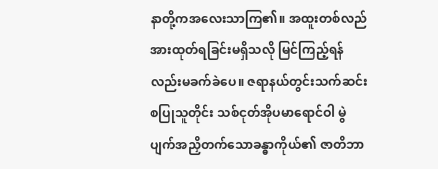နာတို့ကအလေးသာကြ၏။ အထူးတစ်လည် အားထုတ်ရခြင်းမရှိသလို မြင်ကြည့်ရန်လည်းမခက်ခဲပေ။ ဇရာနယ်တွင်းသက်ဆင်းစပြုသူတိုင်း သစ်ငုတ်အိုပမာရောင်ဝါ မွဲပျက်အညှိတက်သောခန္ဓာကိုယ်၏ ဇာတိဘာ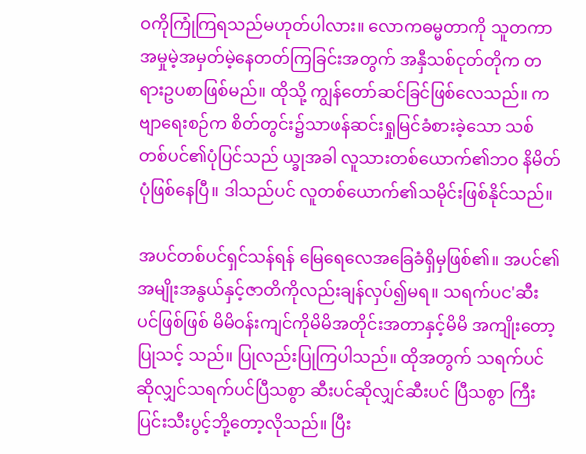ဝကိုကြုံကြရသည်မဟုတ်ပါလား။ လောကဓမ္မတာကို သူတကာ အမှုမဲ့အမှတ်မဲ့နေတတ်ကြခြင်းအတွက် အနှီသစ်ငုတ်တိုက တရားဥပစာဖြစ်မည်။ ထိုသို့ ကျွန်တော်ဆင်ခြင်ဖြစ်လေသည်။ ကဗျာရေးစဉ်က စိတ်တွင်း၌သာဖန်ဆင်းရှုမြင်ခံစားခဲ့သော သစ်တစ်ပင်၏ပုံပြင်သည် ယ္ခုအခါ လူသားတစ်ယောက်၏ဘဝ နိမိတ်ပုံဖြစ်နေပြီ။ ဒါသည်ပင် လူတစ်ယောက်၏သမိုင်းဖြစ်နိုင်သည်။

အပင်တစ်ပင်ရှင်သန်ရန် မြေရေလေအခြေခံရှိမှဖြစ်၏။ အပင်၏အမျိုးအနွယ်နှင့်ဇာတိကိုလည်းချန်လှပ်၍မရ။ သရက်ပင'ဆီးပင်ဖြစ်ဖြစ် မိမိဝန်းကျင်ကိုမိမိအတိုင်းအတာနှင့်မိမိ အကျိုးတော့ပြုသင့် သည်။ ပြုလည်းပြုကြပါသည်။ ထိုအတွက် သရက်ပင်ဆိုလျှင်သရက်ပင်ပြီသစွာ ဆီးပင်ဆိုလျှင်ဆီးပင် ပြီသစွာ ကြီးပြင်းသီးပွင့်ဘို့တော့လိုသည်။ ပြီး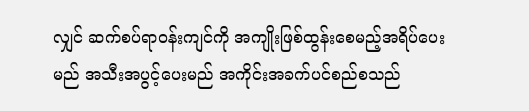လျှင် ဆက်စပ်ရာဝန်းကျင်ကို အကျိုးဖြစ်ထွန်းစေမည့်အရိပ်ပေးမည် အသီးအပွင့်ပေးမည် အကိုင်းအခက်ပင်စည်စသည်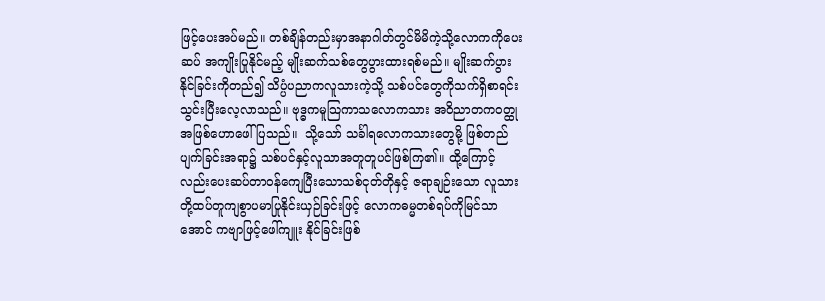ဖြင့်ပေးအပ်မည်။ တစ်ချိန်တည်းမှာအနာဂါတ်တွင်မိမိကဲ့သို့လောကကိုပေးဆပ် အကျိုးပြုနိုင်မည့် မျိုးဆက်သစ်တွေပွားထားရစ်မည်။ မျိုးဆက်ပွားနိုင်ခြင်းကိုတည်၍ သိပ္ပံပညာကလူသားကဲ့သို့ သစ်ပင်တွေကိုသက်ရှိစာရင်းသွင်းပြီးလေ့လာသည်။ ဗုဒ္ဓကမူသြကာသလောကသား အဝိညာတကဝတ္ထုအဖြစ်ဟောဖေါ်ပြသည်။  သို့သော် သင်္ခါရလောကသားတွေမို့ ဖြစ်တည်ပျက်ခြင်းအရာ၌ သစ်ပင်နှင့်လူသာအတူတူပင်ဖြစ်ကြ၏။ ထို့ကြောင့်လည်းပေးဆပ်တာဝန်ကျေပြီးသောသစ်ငုတ်တိုနှင့် ဇရာချဉ်းသော လူသားတို့ထပ်တူကျစွာပမာပြုနိုင်းယှဉ်ခြင်းဖြင့် လောကဓမ္မတစ်ရပ်ကိုမြင်သာအောင် ကဗျာဖြင့်ဖေါ်ကျူး နိုင်ခြင်းဖြစ်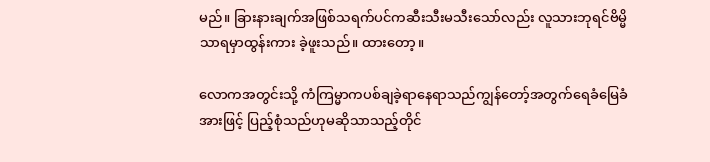မည်။ ခြားနားချက်အဖြစ်သရက်ပင်ကဆီးသီးမသီးသော်လည်း လူသားဘုရင်ဗိမ္မိသာရမှာထွန်းကား ခဲ့ဖူးသည်။ ထားတော့။

လောကအတွင်းသို့ ကံကြမ္မာကပစ်ချခဲ့ရာနေရာသည်ကျွန်တော့်အတွက်ရေခံမြေခံအားဖြင့် ပြည့်စုံသည်ဟုမဆိုသာသည့်တိုင်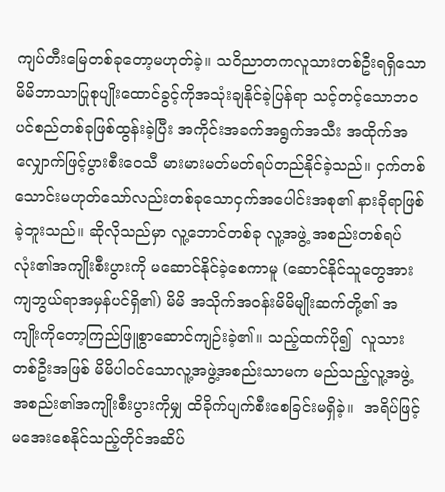ကျပ်တီးမြေတစ်ခုတော့မဟုတ်ခဲ့။ သဝိညာတကလူသားတစ်ဦးရရှိသော မိမိဘာသာပြုစုပျိုးထောင်ခွင့်ကိုအသုံးချနိုင်ခဲ့ပြန်ရာ သင့်တင့်သောဘဝပင်စည်တစ်ခုဖြစ်ထွန်းခဲ့ပြီး အကိုင်းအခက်အရွက်အသီး အထိုက်အလျှောက်ဖြင့်ပွားစီးဝေသီ မားမားမတ်မတ်ရပ်တည်နိုင်ခဲ့သည်။ ငှက်တစ်သောင်းမဟုတ်သော်လည်းတစ်ခုသောငှက်အပေါင်းအစု၏ နားခိုရာဖြစ်ခဲ့ဘူးသည်။ ဆိုလိုသည်မှာ လူ့ဘောင်တစ်ခု လူ့အဖွဲ့ အစည်းတစ်ရပ်လုံး၏အကျိုးစီးပွားကို မဆောင်နိုင်ခဲ့စေကာမူ (ဆောင်နိုင်သူတွေအားကျဘွယ်ရာအမှန်ပင်ရှိ၏) မိမိ အသိုက်အဝန်းမိမိမျိုးဆက်တို့၏ အကျိုးကိုတော့ကြည်ဖြူစွာဆောင်ကျဉ်းခဲ့၏။ သည့်ထက်ပို၍  လူသားတစ်ဦးအဖြစ် မိမိပါဝင်သောလူ့အဖွဲ့အစည်းသာမက မည်သည့်လူ့အဖွဲ့အစည်း၏အကျိုးစီးပွားကိုမျှ ထိခိုက်ပျက်စီးစေခြင်းမရှိခဲ့။  အရိပ်ဖြင့်မအေးစေနိုင်သည့်တိုင်အဆိပ်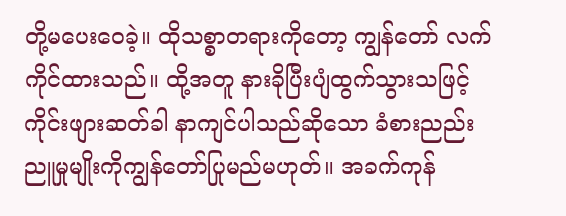တို့မပေးဝေခဲ့။ ထိုသစ္စာတရားကိုတော့ ကျွန်တော် လက်ကိုင်ထားသည်။ ထို့အတူ နားခိုပြီးပျံထွက်သွားသဖြင့် ကိုင်းဖျားဆတ်ခါ နာကျင်ပါသည်ဆိုသော ခံစားညည်းညူမှုမျိုးကိုကျွန်တော်ပြုမည်မဟုတ်။ အခက်ကုန်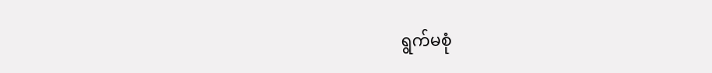ရွက်မစုံ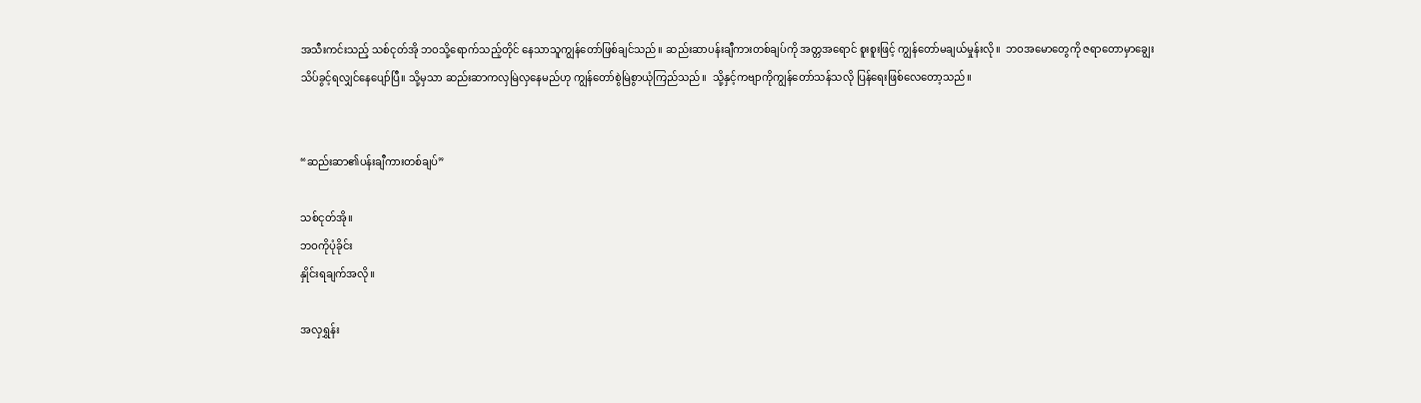အသီးကင်းသည့် သစ်ငုတ်အို ဘဝသို့ရောက်သည့်တိုင် နေသာသူကျွန်တော်ဖြစ်ချင်သည်။ ဆည်းဆာပန်းချီကားတစ်ချပ်ကို အတ္တအရောင် စူးစူးဖြင့် ကျွန်တော်မချယ်မှုန်းလို။  ဘဝအမောတွေကို ဇရာတောမှာချွေးသိပ်ခွင့်ရလျှင်နေပျော်ပြီ။ သို့မှသာ ဆည်းဆာကလှမြဲလှနေမည်ဟု ကျွန်တော်စွဲမြဲစွာယုံကြည်သည်။  သို့နှင့်ကဗျာကိုကျွန်တော်သန်သလို ပြန်ရေးဖြစ်လေတော့သည်။


“ဆည်းဆာ၏ပန်းချီကားတစ်ချပ်”

သစ်ငုတ်အို။
ဘဝကိုပုံခိုင်း
နှိုင်းရချက်အလို။

အလှရွှန်း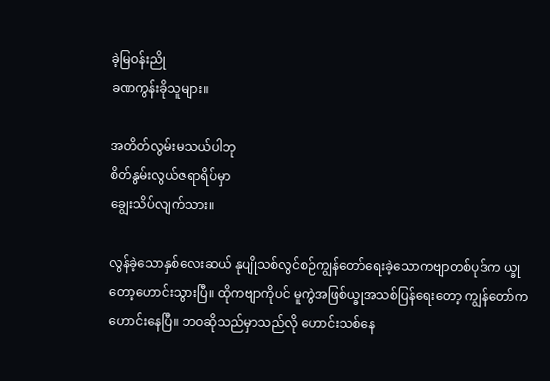ခဲ့မြဝန်းညို
ခဏကွန်းခိုသူများ။

အတိတ်လွမ်းမသယ်ပါဘု
စိတ်နွမ်းလွယ်ဇရာရိပ်မှာ
ချွေးသိပ်လျက်သား။

လွန်ခဲ့သောနှစ်လေးဆယ် နုပျိုသစ်လွင်စဉ်ကျွန်တော်ရေးခဲ့သောကဗျာတစ်ပုဒ်က ယ္ခုတော့ဟောင်းသွားပြီ။ ထိုကဗျာကိုပင် မူကွဲအဖြစ်ယ္ခုအသစ်ပြန်ရေးတော့ ကျွန်တော်ကဟောင်းနေပြီ။ ဘဝဆိုသည်မှာသည်လို ဟောင်းသစ်နေ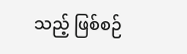သည့် ဖြစ်စဉ်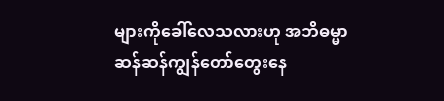များကိုခေါ်လေသလားဟု အဘိဓမ္မာဆန်ဆန်ကျွန်တော်တွေးနေ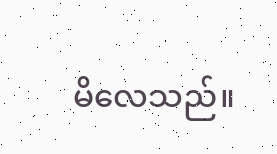မိလေသည်။